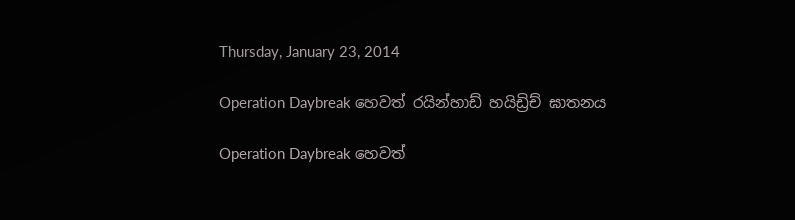Thursday, January 23, 2014

Operation Daybreak හෙවත් රයින්හාඩ් හයිඩ්‍රිච් ඝාතනය

Operation Daybreak හෙවත්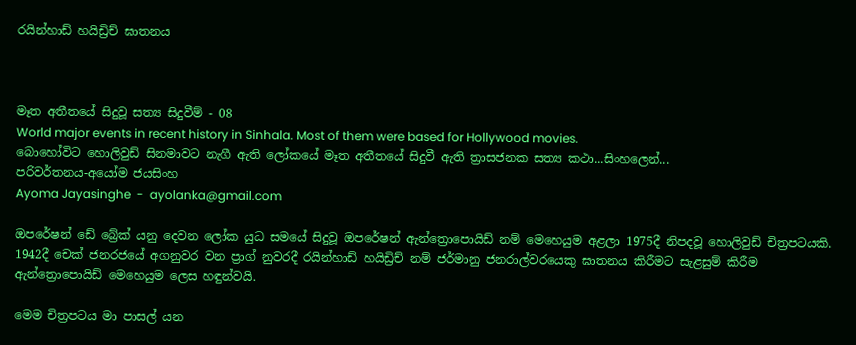රයින්හාඩ් හයිඩ්‍රිච් ඝාතනය



මෑත අතීතයේ සිදුවූ සත්‍ය සිදුවීම් - 08
World major events in recent history in Sinhala. Most of them were based for Hollywood movies.
බොහෝවිට හොලිවුඩ් සිනමාවට නැගී ඇති ලෝකයේ මෑත අතීතයේ සිදුවී ඇති ත්‍රාසජනක සත්‍ය කථා...සිංහලෙන්...
පරිවර්තනය-අයෝම ජයසිංහ
Ayoma Jayasinghe  -  ayolanka@gmail.com

ඔපරේෂන් ඩේ බ්‍රේක් යනු දෙවන ලෝක යුධ සමයේ සිදුවූ ඔපරේෂන් ඇන්ත්‍රොපොයිඩ් නම් මෙහෙයුම අළලා 1975දී නිපදවූ හොලිවුඩ් චිත්‍රපටයකි. 1942දී චෙක් ජනරජයේ අගනුවර වන ප්‍රාග් නුවරදී රයින්හාඩ් හයිඩ්‍රිච් නම් ජර්මානු ජනරාල්වරයෙකු ඝාතනය කිරීමට සැළසුම් කිරීම ඇන්ත්‍රොපොයිඩ් මෙහෙයුම ලෙස හඳුන්වයි.

මෙම චිත්‍රපටය මා පාසල් යන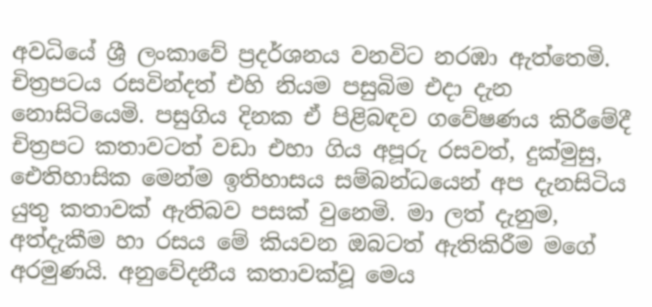අවධියේ ශ්‍රී ලංකාවේ ප්‍රදර්ශනය වනවිට නරඹා ඇත්තෙමි. චිත්‍රපටය රසවින්දත් එහි නියම පසුබිම එදා දැන නොසිටියෙමි. පසුගිය දිනක ඒ පිළිබඳව ගවේෂණය කිරීමේදී චිත්‍රපට කතාවටත් වඩා එහා ගිය අපූරු රසවත්, දුක්මුසු, ඓතිහාසික මෙන්ම ඉතිහාසය සම්බන්ධයෙන් අප දැනසිටිය යුතු කතාවක් ඇතිබව පසක් වුනෙමි. මා ලත් දැනුම, අත්දැකීම හා රසය මේ කියවන ඔබටත් ඇතිකිරීම මගේ අරමුණයි. අනුවේදනීය කතාවක්වූ මෙය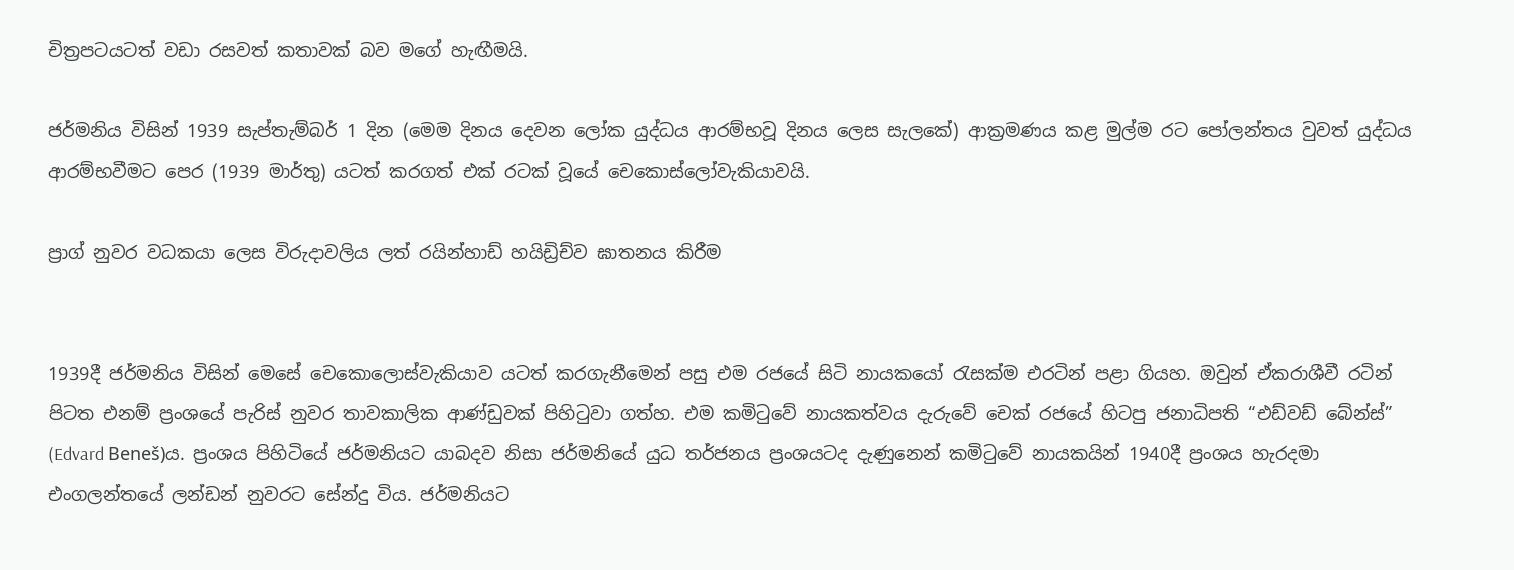චිත්‍රපටයටත් වඩා රසවත් කතාවක් බව මගේ හැඟීමයි.

ජර්මනිය විසින් 1939 සැප්තැම්බර් 1 දින (මෙම දිනය දෙවන ලෝක යුද්ධය ආරම්භවූ දිනය ලෙස සැලකේ) ආක්‍රමණය කළ මුල්ම රට පෝලන්තය වුවත් යුද්ධය ආරම්භවීමට පෙර (1939 මාර්තු) යටත් කරගත් එක් රටක් වූයේ චෙකොස්ලෝවැකියාවයි.

ප්‍රාග් නුවර වධකයා ලෙස විරුදාවලිය ලත් රයින්හාඩ් හයිඩ්‍රිච්ව ඝාතනය කිරීම


1939දී ජර්මනිය විසින් මෙසේ චෙකොලොස්වැකියාව යටත් කරගැනීමෙන් පසු එම රජයේ සිටි නායකයෝ රැසක්ම එරටින් පළා ගියහ. ඔවුන් ඒකරාශීවී රටින් පිටත එනම් ප්‍රංශයේ පැරිස් නුවර තාවකාලික ආණ්ඩුවක් පිහිටුවා ගත්හ. එම කමිටුවේ නායකත්වය දැරුවේ චෙක් රජයේ හිටපු ජනාධිපති “එඩ්වඩ් බේන්ස්” (Edvard Beneš)ය. ප්‍රංශය පිහිටියේ ජර්මනියට යාබදව නිසා ජර්මනියේ යුධ තර්ජනය ප්‍රංශයටද දැණුනෙන් කමිටුවේ නායකයින් 1940දී ප්‍රංශය හැරදමා එංගලන්තයේ ලන්ඩන් නුවරට සේන්දු විය. ජර්මනියට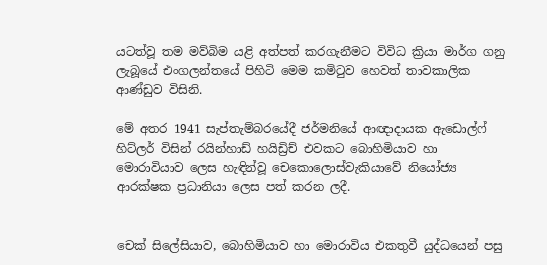යටත්වූ තම මව්බිම යළි අත්පත් කරගැනීමට විවිධ ක්‍රියා මාර්ග ගනු ලැබූයේ එංගලන්තයේ පිහිටි මෙම කමිටුව හෙවත් තාවකාලික ආණ්ඩුව විසිනි.

මේ අතර 1941 සැප්තැම්බරයේදී ජර්මනියේ ආඥාදායක ඇඩොල්ෆ් හිට්ලර් විසින් රයින්හාඩ් හයිඩ්‍රිච් එවකට බොහිමියාව හා මොරාවියාව ලෙස හැඳින්වූ චෙකොලොස්වැකියාවේ නියෝජ්‍ය ආරක්ෂක ප්‍රධානියා ලෙස පත් කරන ලදී.


චෙක් සිලේසියාව, බොහිමියාව හා මොරාවිය එකතුවී යුද්ධයෙන් පසු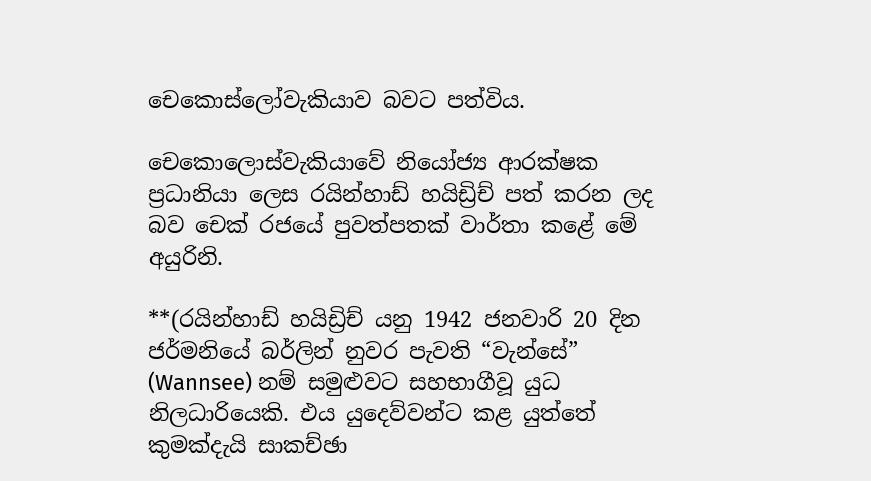චෙකොස්ලෝවැකියාව බවට පත්විය.

චෙකොලොස්වැකියාවේ නියෝජ්‍ය ආරක්ෂක ප්‍රධානියා ලෙස රයින්හාඩ් හයිඩ්‍රිච් පත් කරන ලද බව චෙක් රජයේ පුවත්පතක් වාර්තා කළේ මේ අයුරිනි.

**(රයින්හාඩ් හයිඩ්‍රිච් යනු 1942 ජනවාරි 20 දින ජර්මනියේ බර්ලින් නුවර පැවති “වැන්සේ” (Wannsee) නම් සමුළුවට සහභාගීවූ යුධ නිලධාරියෙකි. එය යුදෙව්වන්ට කළ යුත්තේ කුමක්දැයි සාකච්ඡා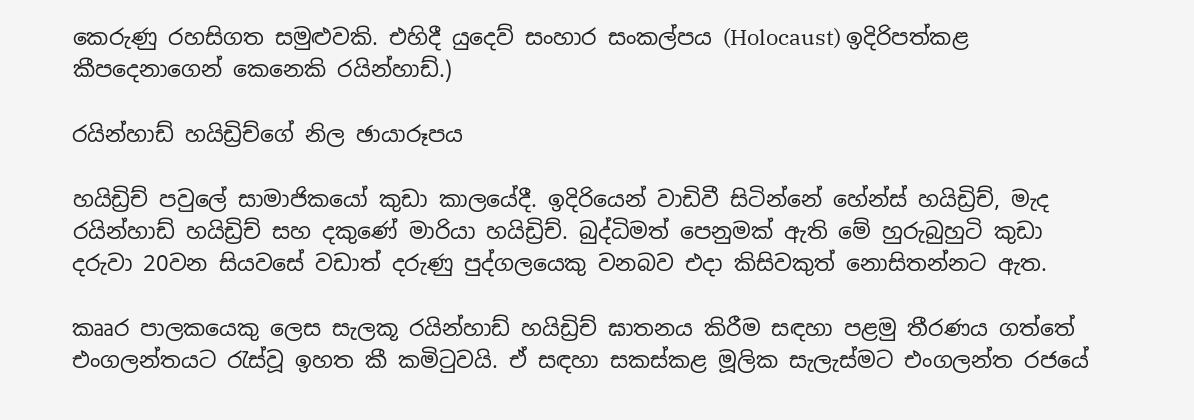කෙරුණු රහසිගත සමුළුවකි. එහිදී යුදෙව් සංහාර සංකල්පය (Holocaust) ඉදිරිපත්කළ කීපදෙනාගෙන් කෙනෙකි රයින්හාඩ්.)

රයින්හාඩ් හයිඩ්‍රිච්ගේ නිල ඡායාරූපය

හයිඩ්‍රිච් පවුලේ සාමාජිකයෝ කුඩා කාලයේදී. ඉදිරියෙන් වාඩිවී සිටින්නේ හේන්ස් හයිඩ්‍රිච්, මැද රයින්හාඩ් හයිඩ්‍රිච් සහ දකුණේ මාරියා හයිඩ්‍රිච්. බුද්ධිමත් පෙනුමක් ඇති මේ හුරුබුහුටි කුඩා දරුවා 20වන සියවසේ වඩාත් දරුණු පුද්ගලයෙකු වනබව එදා කිසිවකුත් නොසිතන්නට ඇත.

කෲර පාලකයෙකු ලෙස සැලකූ රයින්හාඩ් හයිඩ්‍රිච් ඝාතනය කිරීම සඳහා පළමු තීරණය ගත්තේ එංගලන්තයට රැස්වූ ඉහත කී කමිටුවයි. ඒ සඳහා සකස්කළ මූලික සැලැස්මට එංගලන්ත රජයේ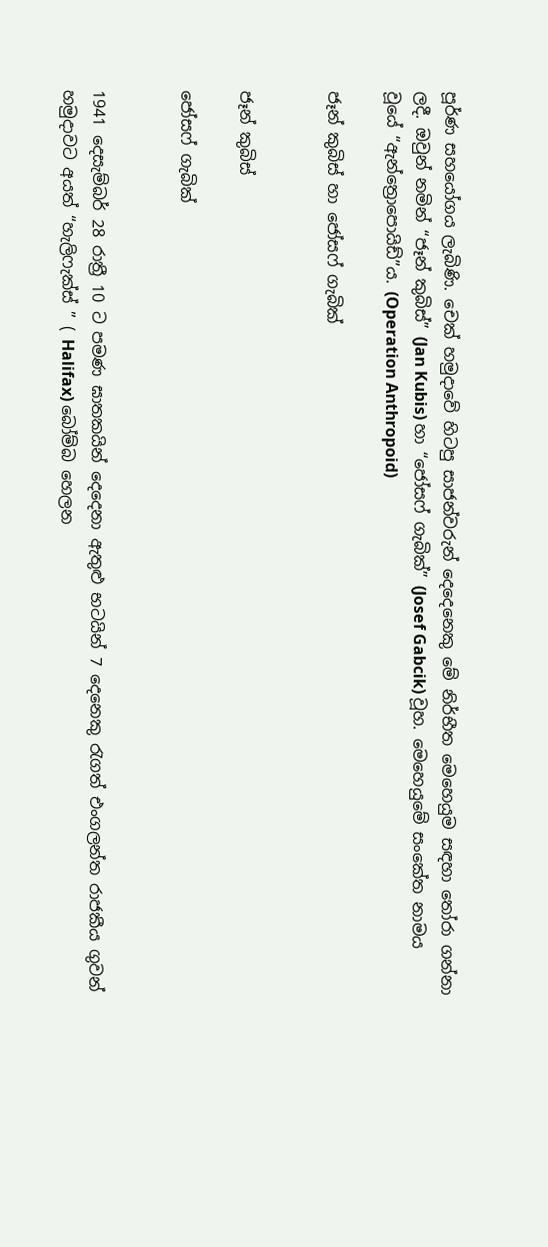පූර්ණ සහයෝගය ලැබිණි. චෙක් හමුදාවේ හිටපු සාජන්වරුන් දෙදෙනෙකු මේ නිර්භීත මෙහෙයුම සඳහා තෝරා ගන්නා ලදී. ඔවුන් නමින් “ජෑන් කුබිස්” (Jan Kubis) හා “ජෝසෆ් ගැබික්” (Josef Gabcik) වූහ. මෙහෙයුමේ සංකේත නාමය වූයේ “ඇන්ත්‍රොපොයිඩ්”ය. (Operation Anthropoid)

ජෑන් කුබිස් හා ජෝසෆ් ගැබික්


ජෑන් කුබිස්

ජෝසෆ් ගැබික්


1941 දෙසැම්බර් 28 රාත්‍රී 10 ට පමණ ඝාතකයින් දෙදෙනා ඇතුළු භටයින් 7 දෙනෙකු රැගත් එංගලන්ත රාජකීය ගුවන් හමුදාවට අයත් “හැලිෆැක්ස් ” ( Halifax) බෝම්බ හෙලන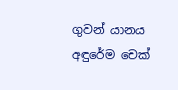ගුවන් යානය අඳුරේම චෙක්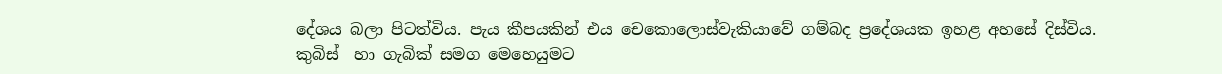දේශය බලා පිටත්විය. පැය කීපයකින් එය චෙකොලොස්වැකියාවේ ගම්බද ප්‍රදේශයක ඉහළ අහසේ දිස්විය. කුබිස්  හා ගැබික් සමග මෙහෙයුමට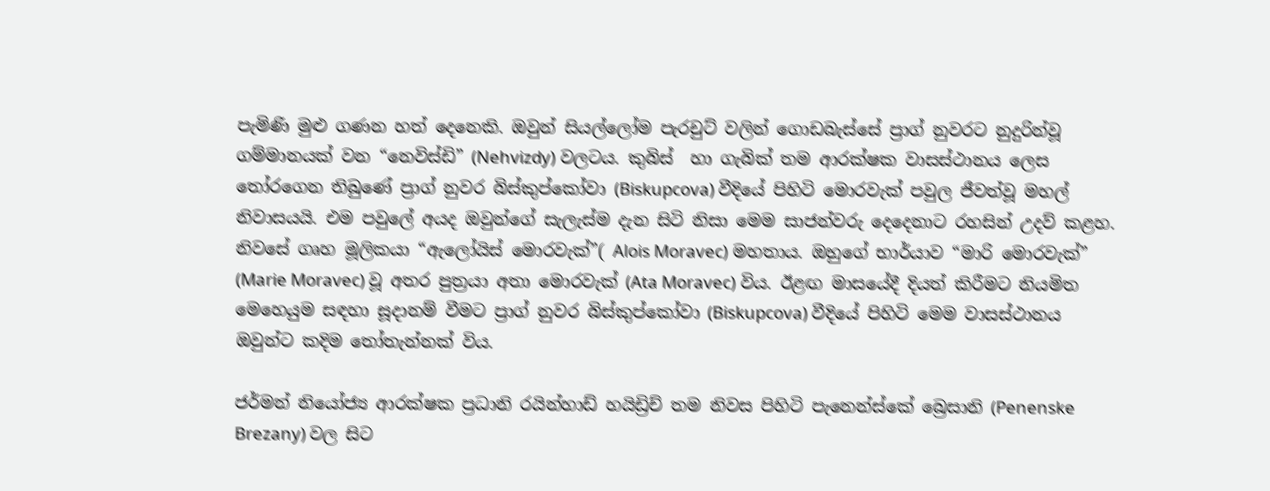පැමිණි මුළු ගණන හත් දෙනෙකි. ඔවුන් සියල්ලෝම පැරචුට් වලින් ගොඩබැස්සේ ප්‍රාග් නුවරට නුදුරින්වූ ගම්මානයක් වන “නෙවිස්ඩි” (Nehvizdy) වලටය. කුබිස්  හා ගැබික් තම ආරක්ෂක වාසස්ථානය ලෙස තෝරගෙන තිබුණේ ප්‍රාග් නුවර බිස්කුප්කෝවා (Biskupcova) වීදියේ පිහිටි මොරවැක් පවුල ජීවත්වූ මහල් නිවාසයයි. එම පවුලේ අයද ඔවුන්ගේ සැලැස්ම දැන සිටි නිසා මෙම සාජන්වරු දෙදෙනාට රහසින් උදව් කළහ. නිවසේ ගෘහ මූලිකයා “ඇලෝයිස් මොරවැක්”( Alois Moravec) මහතාය. ඔහුගේ භාර්යාව “මාරි මොරවැක්” (Marie Moravec) වූ අතර පුත්‍රයා අතා මොරවැක් (Ata Moravec) විය. ඊළඟ මාසයේදී දියත් කිරීමට නියමිත මෙහෙයුම සඳහා සූදානම් වීමට ප්‍රාග් නුවර බිස්කුප්කෝවා (Biskupcova) වීදියේ පිහිටි මෙම වාසස්ථානය ඔවුන්ට කදිම තෝතැන්නක් විය.

ජර්මන් නියෝජ්‍ය ආරක්ෂක ප්‍රධානි රයින්හාඩ් හයිඩ්‍රිච් තම නිවස පිහිටි පැනෙන්ස්කේ බ්‍රෙසානි (Penenske Brezany) වල සිට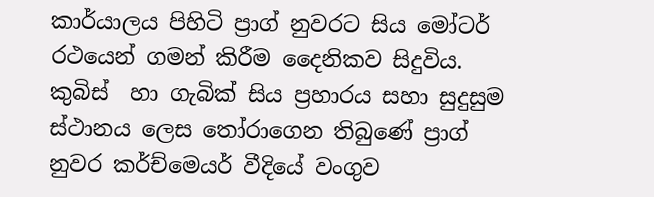කාර්යාලය පිහිටි ප්‍රාග් නුවරට සිය මෝටර් රථයෙන් ගමන් කිරීම දෛනිකව සිදුවිය. කුබිස්  හා ගැබික් සිය ප්‍රහාරය සහා සුදුසුම ස්ථානය ලෙස තෝරාගෙන තිබුණේ ප්‍රාග් නුවර කර්ච්මෙයර් වීදියේ වංගුව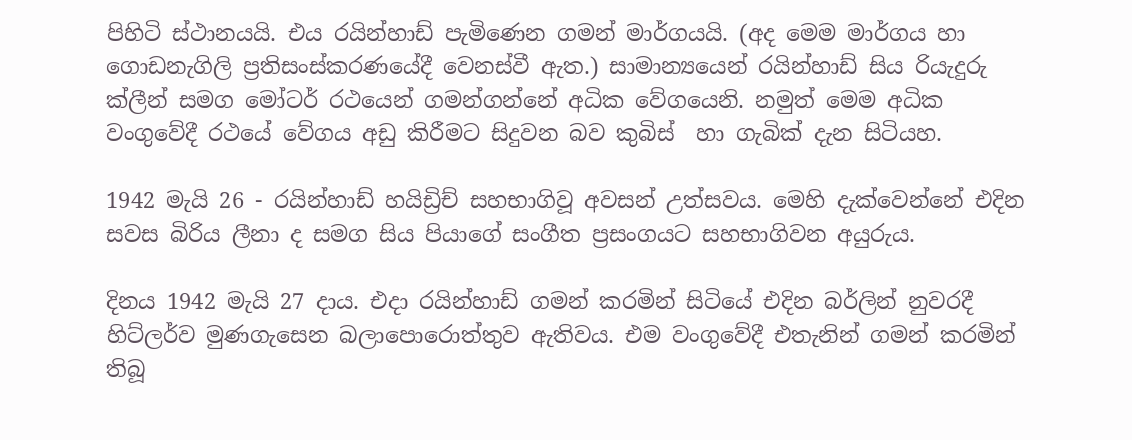පිහිටි ස්ථානයයි. එය රයින්හාඩ් පැමිණෙන ගමන් මාර්ගයයි. (අද මෙම මාර්ගය හා ගොඩනැගිලි ප්‍රතිසංස්කරණයේදී වෙනස්වී ඇත.) සාමාන්‍යයෙන් රයින්හාඩ් සිය රියැදුරු ක්ලීන් සමග මෝටර් රථයෙන් ගමන්ගන්නේ අධික වේගයෙනි. නමුත් මෙම අධික වංගුවේදී රථයේ වේගය අඩු කිරීමට සිදුවන බව කුබිස්  හා ගැබික් දැන සිටියහ.

1942 මැයි 26 - රයින්හාඩ් හයිඩ්‍රිච් සහභාගිවූ අවසන් උත්සවය. මෙහි දැක්වෙන්නේ එදින සවස බිරිය ලීනා ද සමග සිය පියාගේ සංගීත ප්‍රසංගයට සහභාගිවන අයුරුය.

දිනය 1942 මැයි 27 දාය. එදා රයින්හාඩ් ගමන් කරමින් සිටියේ එදින බර්ලින් නුවරදී හිට්ලර්ව මුණගැසෙන බලාපොරොත්තුව ඇතිවය. එම වංගුවේදී එතැනින් ගමන් කරමින් තිබූ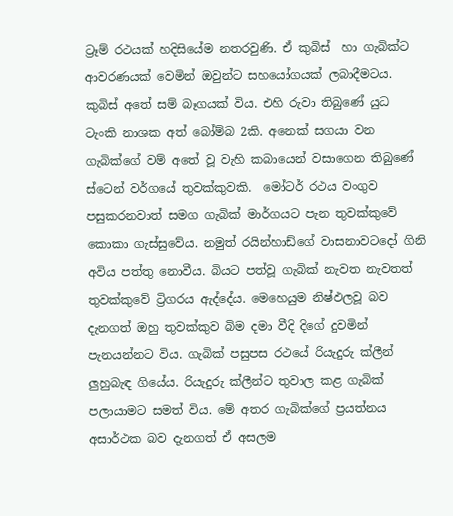ට්‍රෑම් රථයක් හදිසියේම නතරවුණි. ඒ කුබිස්  හා ගැබික්ට ආවරණයක් වෙමින් ඔවුන්ට සහයෝගයක් ලබාදීමටය. කුබිස් අතේ සම් බෑගයක් විය. එහි රුවා තිබුණේ යුධ ටැංකි නාශක අත් බෝම්බ 2කි. අනෙක් සගයා වන ගැබික්ගේ වම් අතේ වූ වැහි කබායෙන් වසාගෙන තිබුණේ ස්ටෙන් වර්ගයේ තුවක්කුවකි.  මෝටර් රථය වංගුව පසුකරනවාත් සමග ගැබික් මාර්ගයට පැන තුවක්කුවේ කොකා ගැස්සුවේය. නමුත් රයින්හාඩ්ගේ වාසනාවටදෝ ගිනි අවිය පත්තු නොවීය. බියට පත්වූ ගැබික් නැවත නැවතත් තුවක්කුවේ ට්‍රිගරය ඇද්දේය. මෙහෙයුම නිෂ්ඵලවූ බව දැනගත් ඔහු තුවක්කුව බිම දමා වීදි දිගේ දුවමින් පැනයන්නට විය. ගැබික් පසුපස රථයේ රියැදුරු ක්ලීන් ලුහුබැඳ ගියේය. රියැදුරු ක්ලීන්ට තුවාල කළ ගැබික් පලායාමට සමත් විය. මේ අතර ගැබික්ගේ ප්‍රයත්නය අසාර්ථක බව දැනගත් ඒ අසලම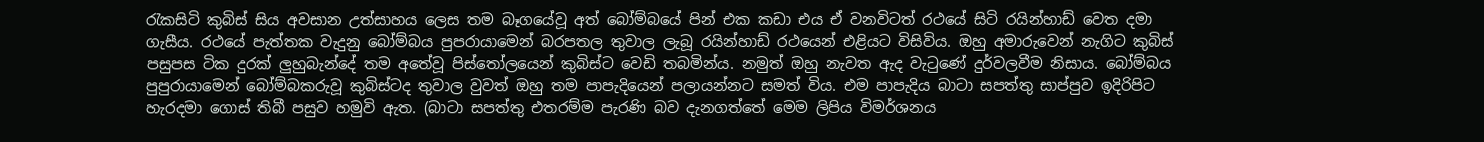රැකසිටි කුබිස් සිය අවසාන උත්සාහය ලෙස තම බෑගයේවූ අත් බෝම්බයේ පින් එක කඩා එය ඒ වනවිටත් රථයේ සිටි රයින්හාඩ් වෙත දමා ගැසීය. රථයේ පැත්තක වැදුනු බෝම්බය පුපරායාමෙන් බරපතල තුවාල ලැබූ රයින්හාඩ් රථයෙන් එළියට විසිවිය. ඔහු අමාරුවෙන් නැගිට කුබිස් පසුපස ටික දුරක් ලුහුබැන්දේ තම අතේවූ පිස්තෝලයෙන් කුබිස්ට වෙඩි තබමින්ය. නමුත් ඔහු නැවත ඇද වැටුණේ දුර්වලවීම නිසාය. බෝම්බය පුපුරායාමෙන් බෝම්බකරුවූ කුබිස්ටද තුවාල වුවත් ඔහු තම පාපැදියෙන් පලායන්නට සමත් විය. එම පාපැදිය බාටා සපත්තු සාප්පුව ඉදිරිපිට හැරදමා ගොස් තිබී පසුව හමුවි ඇත. (බාටා සපත්තු එතරම්ම පැරණි බව දැනගත්තේ මෙම ලිපිය විමර්ශනය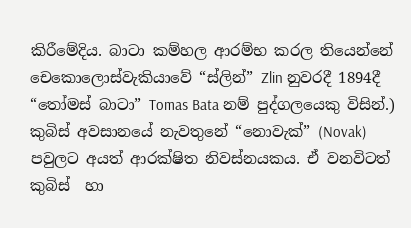කිරීමේදිය. බාටා කම්හල ආරම්භ කරල තියෙන්නේ චෙකොලොස්වැකියාවේ “ස්ලින්” Zlin නුවරදී 1894දී “තෝමස් බාටා” Tomas Bata නම් පුද්ගලයෙකු විසින්.) කුබිස් අවසානයේ නැවතුනේ “නොවැක්” (Novak) පවුලට අයත් ආරක්ෂිත නිවස්නයකය. ඒ වනවිටත් කුබිස්  හා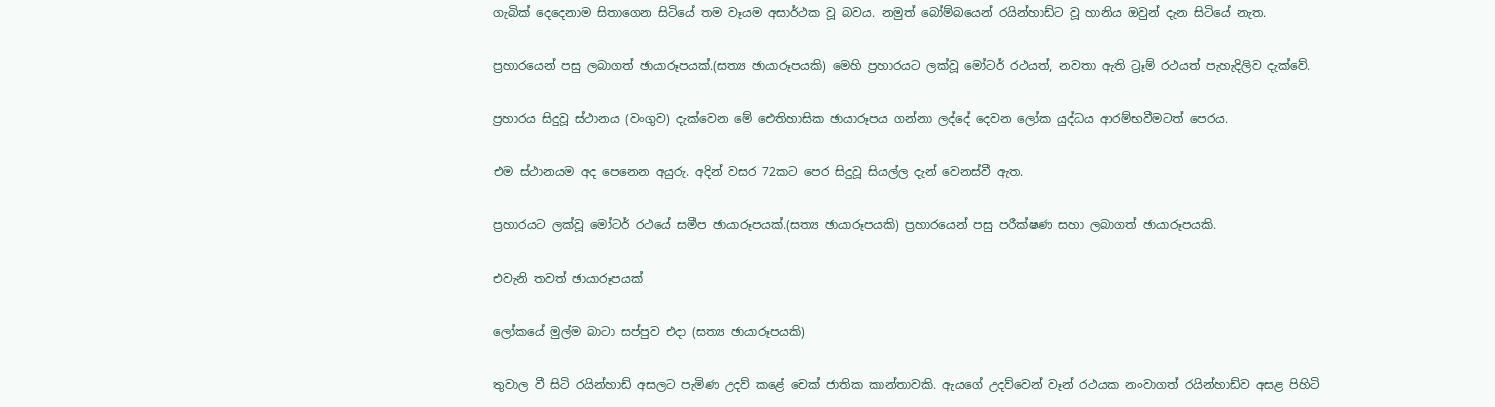ගැබික් දෙදෙනාම සිතාගෙන සිටියේ තම වෑයම අසාර්ථක වූ බවය. නමුත් බෝම්බයෙන් රයින්හාඩ්ට වූ හානිය ඔවුන් දැන සිටියේ නැත.

ප්‍රහාරයෙන් පසු ලබාගත් ඡායාරූපයක්.(සත්‍ය ඡායාරූපයකි) මෙහි ප්‍රහාරයට ලක්වූ මෝටර් රථයත්, නවතා ඇති ට්‍රෑම් රථයත් පැහැදිලිව දැක්වේ.

ප්‍රහාරය සිදුවූ ස්ථානය (වංගුව) දැක්වෙන මේ ඓතිහාසික ඡායාරූපය ගන්නා ලද්දේ දෙවන ලෝක යුද්ධය ආරම්භවීමටත් පෙරය.

එම ස්ථානයම අද පෙනෙන අයුරු. අදින් වසර 72කට පෙර සිදුවූ සියල්ල දැන් වෙනස්වී ඇත.

ප්‍රහාරයට ලක්වූ මෝටර් රථයේ සමීප ඡායාරූපයක්.(සත්‍ය ඡායාරූපයකි) ප්‍රහාරයෙන් පසු පරීක්ෂණ සහා ලබාගත් ඡායාරූපයකි.

එවැනි තවත් ඡායාරූපයක්

ලෝකයේ මුල්ම බාටා සප්පුව එදා (සත්‍ය ඡායාරූපයකි)

තුවාල වී සිටි රයින්හාඩ් අසලට පැමිණ උදව් කළේ චෙක් ජාතික කාන්තාවකි. ඇයගේ උදව්වෙන් වෑන් රථයක නංවාගත් රයින්හාඩ්ව අසළ පිහිටි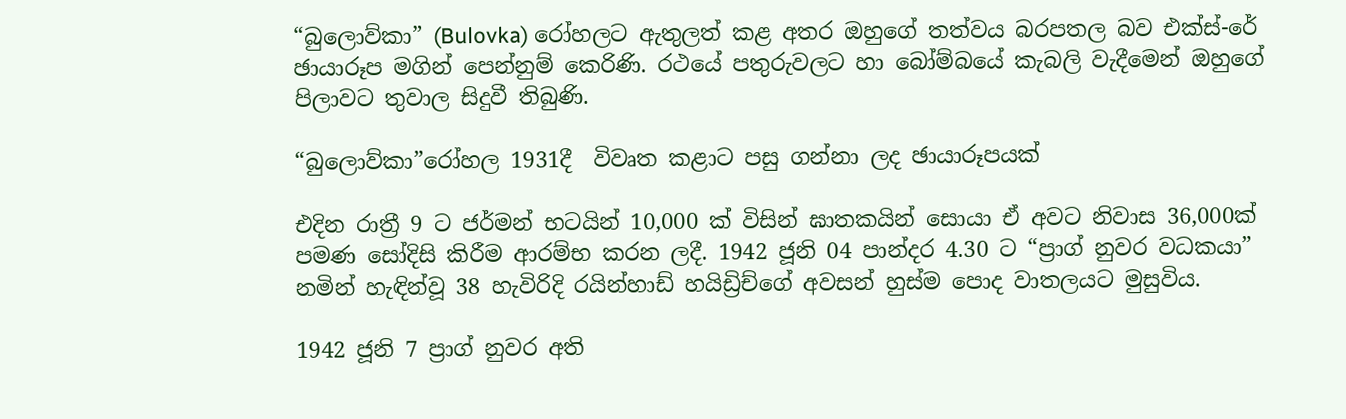“බුලොව්කා” (Bulovka) රෝහලට ඇතුලත් කළ අතර ඔහුගේ තත්වය බරපතල බව එක්ස්-රේ ඡායාරූප මගින් පෙන්නුම් කෙරිණි. රථයේ පතුරුවලට හා බෝම්බයේ කැබලි වැදීමෙන් ඔහුගේ පිලාවට තුවාල සිදුවී තිබුණි.

“බුලොව්කා”රෝහල 1931දී  විවෘත කළාට පසු ගන්නා ලද ඡායාරූපයක්

එදින රාත්‍රී 9 ට ජර්මන් භටයින් 10,000 ක් විසින් ඝාතකයින් සොයා ඒ අවට නිවාස 36,000ක් පමණ සෝදිසි කිරීම ආරම්භ කරන ලදී. 1942 ජූනි 04 පාන්දර 4.30 ට “ප්‍රාග් නුවර වධකයා” නමින් හැඳින්වූ 38 හැවිරිදි රයින්හාඩ් හයිඩ්‍රිච්ගේ අවසන් හුස්ම පොද වාතලයට මුසුවිය.

1942 ජූනි 7 ප්‍රාග් නුවර අති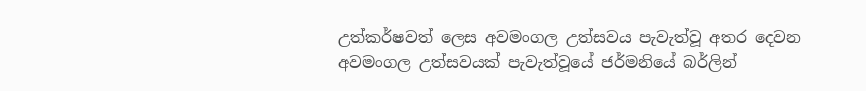උත්කර්ෂවත් ලෙස අවමංගල උත්සවය පැවැත්වූ අතර දෙවන අවමංගල උත්සවයක් පැවැත්වූයේ ජර්මනියේ බර්ලින්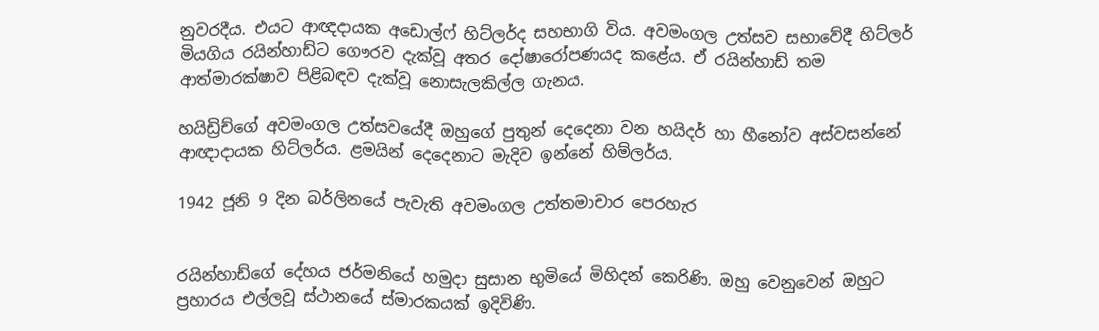නුවරදීය. එයට ආඥදායක අඩොල්ෆ් හිට්ලර්ද සහභාගි විය. අවමංගල උත්සව සභාවේදී හිට්ලර් මියගිය රයින්හාඩ්ට ගෞරව දැක්වූ අතර දෝෂාරෝපණයද කළේය. ඒ රයින්හාඩ් තම ආත්මාරක්ෂාව පිළිබඳව දැක්වූ නොසැලකිල්ල ගැනය.

හයිඩ්‍රිච්ගේ අවමංගල උත්සවයේදී ඔහුගේ පුතුන් දෙදෙනා වන හයිදර් හා හීනෝව අස්වසන්නේ ආඥාදායක හිට්ලර්ය. ළමයින් දෙදෙනාට මැදිව ඉන්නේ හිම්ලර්ය.

1942 ජූනි 9 දින බර්ලිනයේ පැවැති අවමංගල උත්තමාචාර පෙරහැර


රයින්හාඩ්ගේ දේහය ජර්මනියේ හමුදා සුසාන භුමියේ මිහිදන් කෙරිණි. ඔහු වෙනුවෙන් ඔහුට ප්‍රහාරය එල්ලවූ ස්ථානයේ ස්මාරකයක් ඉදිවිණි.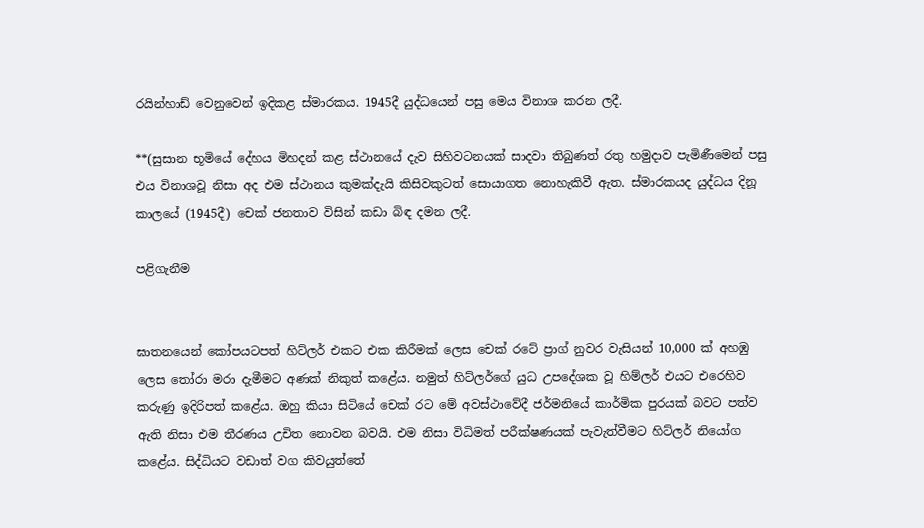රයින්හාඩ් වෙනුවෙන් ඉදිකළ ස්මාරකය. 1945දී යුද්ධයෙන් පසු මෙය විනාශ කරන ලදී.

**(සුසාන‍ භූමියේ දේහය මිහදන් කළ ස්ථානයේ දැව සිහිවටනයක් සාදවා තිබුණත් රතු හමුදාව පැමිණීමෙන් පසු එය විනාශවූ නිසා අද එම ස්ථානය කුමක්දැයි කිසිවකුටත් සොයාගත නොහැකිවී ඇත. ස්මාරකයද යුද්ධය දිනූ කාලයේ (1945දී) චෙක් ජනතාව විසින් කඩා බිඳ දමන ලදී.

පළිගැනීම


ඝාතනයෙන් කෝපයටපත් හිට්ලර් එකට එක කිරීමක් ලෙස චෙක් රටේ ප්‍රාග් නුවර වැසියන් 10,000 ක් අහඹු ලෙස තෝරා මරා දැමීමට අණක් නිකුත් කළේය. නමුත් හිට්ලර්ගේ යුධ උපදේශක වූ හිම්ලර් එයට එරෙහිව කරුණු ඉදිරිපත් කළේය. ඔහු කියා සිටියේ චෙක් රට මේ අවස්ථාවේදී ජර්මනියේ කාර්මික පුරයක් බවට පත්ව ඇති නිසා එම තීරණය උචිත නොවන බවයි. එම නිසා විධිමත් පරීක්ෂණයක් පැවැත්වීමට හිට්ලර් නියෝග කළේය. සිද්ධියට වඩාත් වග කිවයුත්තේ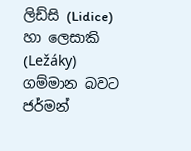ලිඩ්සි (Lidice) හා ලෙසාකි (Ležáky) ගම්මාන බවට ජර්මන්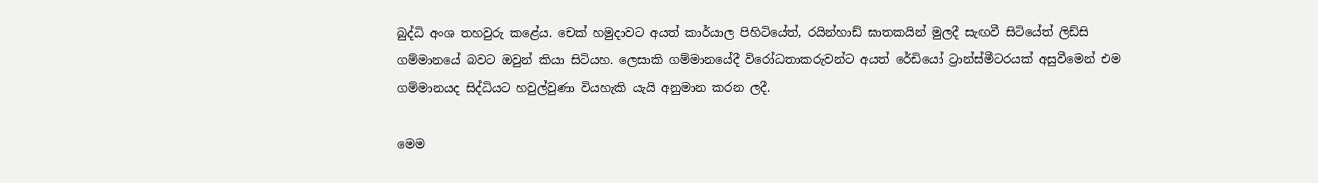බුද්ධි අංශ තහවුරු කළේය. චෙක් හමුදාවට අයත් කාර්යාල පිහිටියේත්, රයින්හාඩ් ඝාතකයින් මුලදී සැඟවී සිටියේත් ලිඩ්සි ගම්මානයේ බවට ඔවුන් කියා සිටියහ. ලෙසාකි ගම්මානයේදී විරෝධතාකරුවන්ට අයත් රේඩියෝ ට්‍රාන්ස්මීටරයක් අසුවීමෙන් එම ගම්මානයද සිද්ධියට හවුල්වුණා වියහැකි යැයි අනුමාන කරන ලදී.

මෙම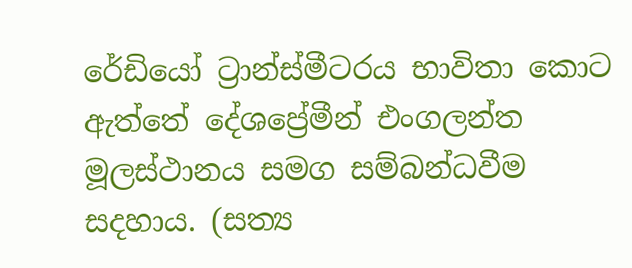රේඩියෝ ට්‍රාන්ස්මීටරය භාවිතා කොට ඇත්තේ දේශප්‍රේමීන් එංගලන්ත මූලස්ථානය සමග සම්බන්ධවීම සදහාය. (සත්‍ය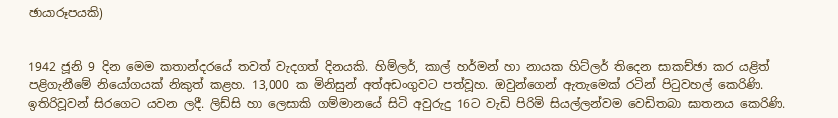ඡායාරූපයකි)


1942 ජූනි 9 දින මෙම කතාන්දරයේ තවත් වැදගත් දිනයකි. හිම්ලර්, කාල් හර්මන් හා නායක හිට්ලර් තිදෙන සාකච්ඡා කර යළිත් පළිගැනීමේ නියෝගයක් නිකුත් කළහ. 13,000 ක මිනිසුන් අත්අඩංගුවට පත්වූහ. ඔවුන්ගෙන් ඇතැමෙක් රටින් පිටුවහල් කෙරිණි. ඉතිරිවූවන් සිරගෙට යවන ලදී. ලිඩ්සි හා ලෙසාකි ගම්මානයේ සිටි අවුරුදු 16ට වැඩි පිරිමි සියල්ලන්වම වෙඩිතබා ඝාතනය කෙරිණි.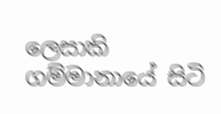ලෙසාකි ගම්මානායේ සිටි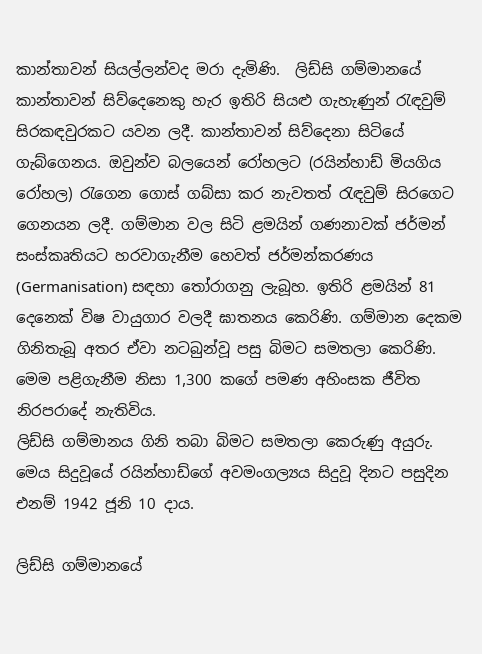කාන්තාවන් සියල්ලන්වද මරා දැමිණි.  ලිඩ්සි ගම්මානයේ කාන්තාවන් සිව්දෙනෙකු හැර ඉතිරි සියළු ගැහැණුන් රැඳවුම් සිරකඳවුරකට යවන ලදී. කාන්තාවන් සිව්දෙනා සිටියේ ගැබ්ගෙනය. ඔවුන්ව බලයෙන් රෝහලට (රයින්හාඩ් මියගිය රෝහල) රැගෙන ගොස් ගබ්සා කර නැවතත් රැඳවුම් සිරගෙට ගෙනයන ලදී. ගම්මාන වල සිටි ළමයින් ගණනාවක් ජර්මන් සංස්කෘතියට හරවාගැනීම හෙවත් ජර්මන්කරණය (Germanisation) සඳහා තෝරාගනු ලැබූහ. ඉතිරි ළමයින් 81 දෙනෙක් විෂ වායුගාර වලදී ඝාතනය කෙරිණි. ගම්මාන දෙකම ගිනිතැබූ අතර ඒවා නටබුන්වූ පසු බිමට සමතලා කෙරිණි. මෙම පළිගැනීම නිසා 1,300 කගේ පමණ අහිංසක ජීවිත නිරපරාදේ නැතිවිය.
ලිඩ්සි ගම්මානය ගිනි තබා බිමට සමතලා කෙරුණු අයුරු. මෙය සිදුවූයේ රයින්හාඩ්ගේ අවමංගල්‍යය සිදුවූ දිනට පසුදින එනම් 1942 ජූනි 10 දාය.

ලිඩ්සි ගම්මානයේ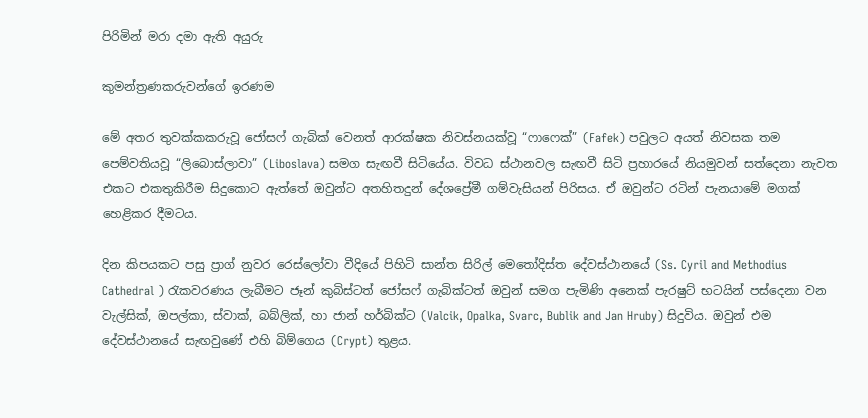පිරිමින් මරා දමා ඇති අයුරු

කුමන්ත්‍රණකරුවන්ගේ ඉරණම

මේ අතර තුවක්කකරුවූ ජෝසෆ් ගැබික් වෙනත් ආරක්ෂක නිවස්නයක්වූ “ෆාෆෙක්” (Fafek) පවුලට අයත් නිවසක තම පෙම්වතියවූ “ලිබොස්ලාවා” (Liboslava) සමග සැඟවී සිටියේය. විවධ ස්ථානවල සැඟවී සිටි ප්‍රහාරයේ නියමුවන් සත්දෙනා නැවත එකට එකතුකිරීම සිදුකොට ඇත්තේ ඔවුන්ට අතහිතදුන් දේශප්‍රේමී ගම්වැසියන් පිරිසය. ඒ ඔවුන්ට රටින් පැනයාමේ මගක් හෙළිකර දීමටය.

දින කිපයකට පසු ප්‍රාග් නුවර රෙස්ලෝවා වීදියේ පිහිටි සාන්ත සිරිල් මෙතෝදිස්ත දේවස්ථානයේ (Ss. Cyril and Methodius Cathedral ) රැකවරණය ලැබීමට ජෑන් කුබිස්ටත් ජෝසෆ් ගැබික්ටත් ඔවුන් සමග පැමිණි අනෙක් පැරෂුට් භටයින් පස්දෙනා වන වැල්සික්, ඔපල්කා, ස්වාක්, බබ්ලික්, හා ජාන් හර්බික්ට (Valcik, Opalka, Svarc, Bublik and Jan Hruby) සිදුවිය. ඔවුන් එම දේවස්ථානයේ සැඟවුණේ එහි බිම්ගෙය (Crypt) තුළය.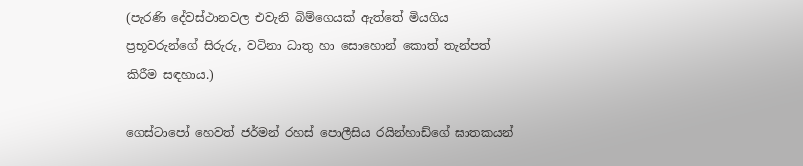(පැරණි දේවස්ථානවල එවැනි බිම්ගෙයක් ඇත්තේ මියගිය ප්‍රභූවරුන්ගේ සිරුරු, වටිනා ධාතු හා සොහොන් කොත් තැන්පත් කිරීම සඳහාය.)

ගෙස්ටාපෝ හෙවත් ජර්මන් රහස් පොලීසිය රයින්හාඩ්ගේ ඝාතකයන්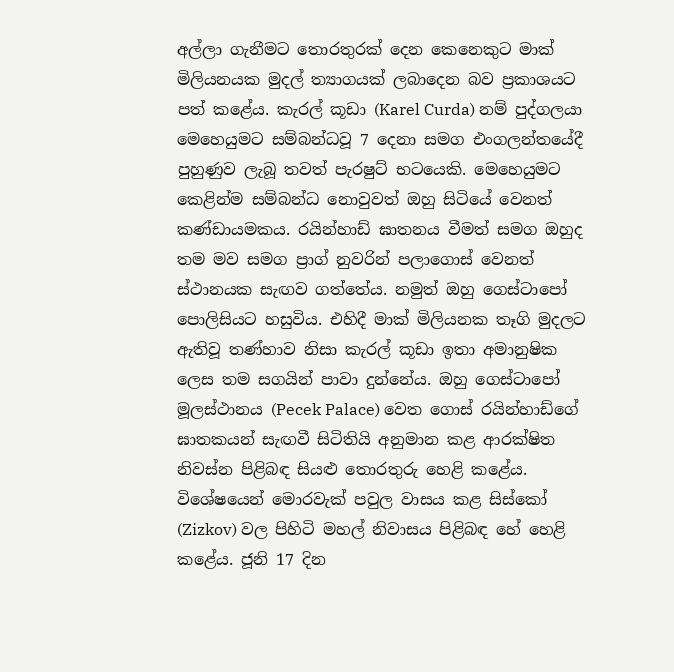අල්ලා ගැනීමට තොරතුරක් දෙන කෙනෙකුට මාක් මිලියනයක මුදල් ත්‍යාගයක් ලබාදෙන බව ප්‍රකාශයට පත් කළේය. කැරල් කූඩා (Karel Curda) නම් පුද්ගලයා මෙහෙයුමට සම්බන්ධවූ 7 දෙනා සමග එංගලන්තයේදී පුහුණුව ලැබූ තවත් පැරෂුට් භටයෙකි. මෙහෙයුමට කෙළින්ම සම්බන්ධ නොවුවත් ඔහු සිටියේ වෙනත් කණ්ඩායමකය. රයින්හාඩ් ඝාතනය වීමත් සමග ඔහුද තම මව සමග ප්‍රාග් නුවරින් පලාගොස් වෙනත් ස්ථානයක සැඟව ගත්තේය. නමුත් ඔහු ගෙස්ටාපෝ පොලිසියට හසුවිය. එහිදී මාක් මිලියනක තෑගි මුදලට ඇතිවූ තණ්හාව නිසා කැරල් කූඩා ඉතා අමානුෂික ලෙස තම සගයින් පාවා දුන්නේය. ඔහු ගෙස්ටාපෝ මූලස්ථානය (Pecek Palace) වෙත ගොස් රයින්හාඩ්ගේ ඝාතකයන් සැඟවී සිටිතියි අනුමාන කළ ආරක්ෂිත නිවස්න පිළිබඳ සියළු තොරතුරු හෙළි කළේය. විශේෂයෙන් මොරවැක් පවුල වාසය කළ සිස්කෝ (Zizkov) වල පිහිටි මහල් නිවාසය පිළිබඳ හේ හෙළි කළේය. ජූනි 17 දින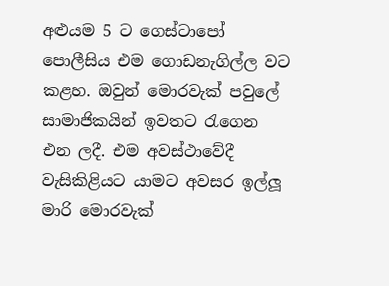අළුයම 5 ට ගෙස්ටාපෝ පොලීසිය එම ගොඩනැගිල්ල වට කළහ. ඔවුන් මොරවැක් පවුලේ සාමාජිකයින් ඉවතට රැගෙන එන ලදී. එම අවස්ථාවේදී වැසිකිළියට යාමට අවසර ඉල්ලූ මාරි මොරවැක්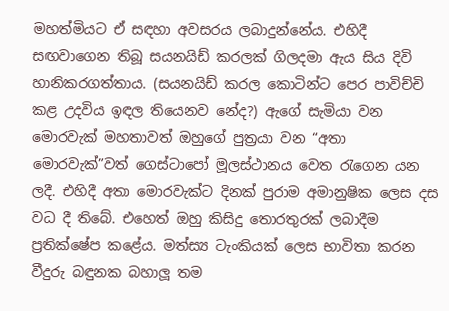මහත්මියට ඒ සඳහා අවසරය ලබාදුන්නේය. එහිදී සඟවාගෙන තිබූ සයනයිඩ් කරලක් ගිලදමා ඇය සිය දිවි හානිකරගත්තාය. (සයනයිඩ් කරල කොටින්ට පෙර පාවිච්චි කළ උදවිය ඉඳල තියෙනව නේද?) ඇගේ සැමියා වන මොරවැක් මහතාවත් ඔහුගේ පුත්‍රයා වන “අතා මොරවැක්”වත් ගෙස්ටාපෝ මූලස්ථානය වෙත රැගෙන යන ලදී. එහිදී අතා මොරවැක්ට දිනක් පුරාම අමානුෂික ලෙස දස වධ දී තිබේ. එහෙත් ඔහු කිසිදු තොරතුරක් ලබාදීම ප්‍රතික්ෂේප කළේය. මත්ස්‍ය ටැංකියක් ලෙස භාවිතා කරන වීදුරු බඳුනක බහාලූ තම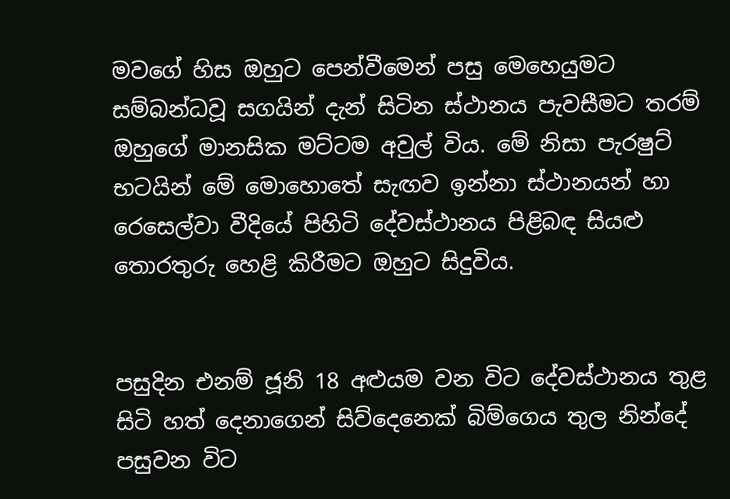මවගේ හිස ඔහුට පෙන්වීමෙන් පසු මෙහෙයුමට සම්බන්ධවූ සගයින් දැන් සිටින ස්ථානය පැවසීමට තරම් ඔහුගේ මානසික මට්ටම අවුල් විය. මේ නිසා පැරෂුට් භටයින් මේ මොහොතේ සැඟව ඉන්නා ස්ථානයන් හා රෙසෙල්වා වීදියේ පිහිටි දේවස්ථානය පිළිබඳ සියළු තොරතුරු හෙළි කිරීමට ඔහුට සිදුවිය.


පසුදින එනම් ජූනි 18 අළුයම වන විට දේවස්ථානය තුළ සිටි හත් දෙනාගෙන් සිව්දෙනෙක් බිම්ගෙය තුල නින්දේ පසුවන විට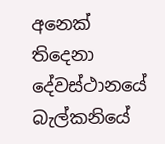අනෙක් තිදෙනා දේවස්ථානයේ බැල්කනියේ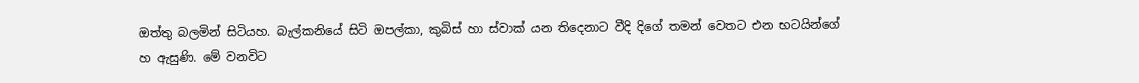ඔත්තු බලමින් සිටියහ. බැල්කනියේ සිටි ඔපල්කා, කුබිස් හා ස්වාක් යන තිදෙනාට වීදි දිගේ තමන් වෙතට එන භටයින්ගේ හ ඇසුණි. මේ වනවිට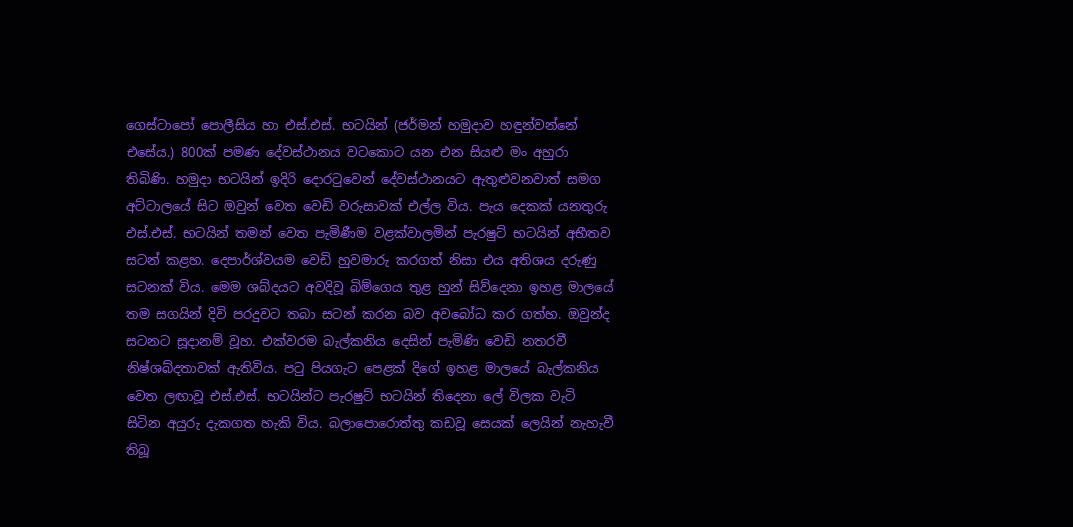ගෙස්ටාපෝ පොලීසිය හා එස්.එස්. භටයින් (ජර්මන් හමුදාව හඳුන්වන්නේ එසේය.) 800ක් පමණ දේවස්ථානය වටකොට යන එන සියළු මං අහුරා තිබිණි. හමුදා භටයින් ඉදිරි දොරටුවෙන් දේවස්ථානයට ඇතුළුවනවාත් සමග අට්ටාලයේ සිට ඔවුන් වෙත වෙඩි වරුසාවක් එල්ල විය. පැය දෙකක් යනතුරු එස්.එස්. භටයින් තමන් වෙත පැමිණීම වළක්වාලමින් පැරෂුට් භටයින් අභීතව සටන් කළහ. දෙපාර්ශ්වයම වෙඩි හුවමාරු කරගත් නිසා එය අතිශය දරුණු සටනක් විය. මෙම ශබ්දයට අවදිවූ බිම්ගෙය තුළ හුන් සිව්දෙනා ඉහළ මාලයේ තම සගයින් දිවි පරදුවට තබා සටන් කරන බව අවබෝධ කර ගත්හ. ඔවුන්ද සටනට සූදානම් වූහ. එක්වරම බැල්කනිය දෙසින් පැමිණි වෙඩි නතරවී නිෂ්ශබ්දතාවක් ඇතිවිය. පටු පියගැට පෙළක් දිගේ ඉහළ මාලයේ බැල්කනිය වෙත ලඟාවූ එස්.එස්. භටයින්ට පැරෂුට් භටයින් තිදෙනා ලේ විලක වැටි සිටින අයුරු දැකගත හැකි විය. බලාපොරොත්තු කඩවූ සෙයක් ලෙයින් නැහැවී තිබූ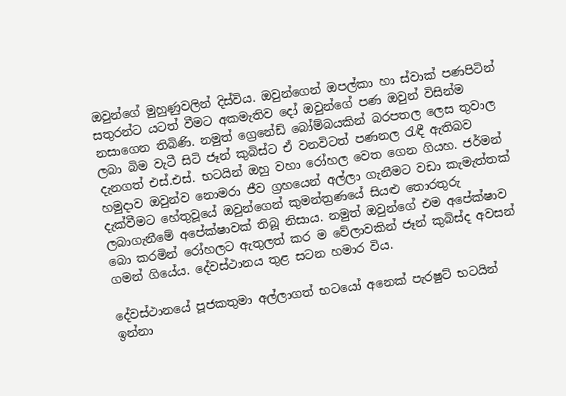ඔවුන්ගේ මුහුණුවලින් දිස්විය. ඔවුන්ගෙන් ඔපල්කා හා ස්වාක් පණපිටින් සතුරන්ට යටත් වීමට අකමැතිව දෝ ඔවුන්ගේ පණ ඔවුන් විසින්ම නසාගෙන තිබිණි. නමුත් ග්‍රෙනේඩ් බෝම්බයකින් බරපතල ලෙස තුවාල ලබා බිම වැටී සිටි ජෑන් කුබිස්ට ඒ වනවිටත් පණනල රැඳී ඇතිබව දැනගත් එස්.එස්. භටයින් ඔහු වහා රෝහල වෙත ගෙන ගියහ. ජර්මන් හමුදාව ඔවුන්ව නොමරා ජීව ග්‍රහයෙන් අල්ලා ගැනීමට වඩා කැමැත්තක් දැක්වීමට හේතුවූයේ ඔවුන්ගෙන් කුමන්ත්‍රණයේ සියළු තොරතුරු ලබාගැනීමේ අපේක්ෂාවක් තිබූ නිසාය. නමුත් ඔවුන්ගේ එම අපේක්ෂාව බො කරමින් රෝහලට ඇතුලත් කර ම වේලාවකින් ජෑන් කුබිස්ද අවසන් ගමන් ගියේය. දේවස්ථානය තුළ සටන හමාර විය.

දේවස්ථානයේ පූජකතුමා අල්ලාගත් භටයෝ අනෙක් පැරෂුට් භටයින් ඉන්නා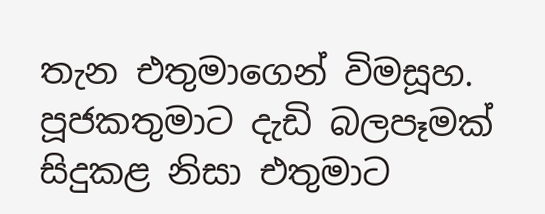තැන එතුමාගෙන් විමසූහ. පූජකතුමාට දැඩි බලපෑමක් සිදුකළ නිසා එතුමාට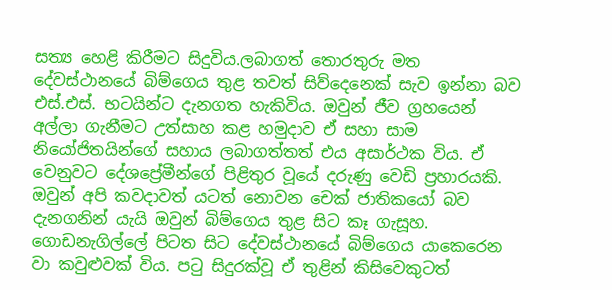සත්‍ය හෙළි කිරීමට සිදුවිය.ලබාගත් තොරතුරු මත දේවස්ථානයේ බිම්ගෙය තුළ තවත් සිව්දෙනෙක් සැව ඉන්නා බව එස්.එස්. භටයින්ට දැනගත හැකිවිය. ඔවුන් ජීව ග්‍රහයෙන් අල්ලා ගැනීමට උත්සාහ කළ හමුදාව ඒ සහා සාම නියෝජිතයින්ගේ සහාය ලබාගත්තත් එය අසාර්ථක විය. ඒ වෙනුවට දේශප්‍රේමීන්ගේ පිළිතුර වූයේ දරුණු වෙඩි ප්‍රහාරයකි. ඔවුන් අපි කවදාවත් යටත් නොවන චෙක් ජාතිකයෝ බව දැනගනින් යැයි ඔවුන් බිම්ගෙය තුළ සිට කෑ ගැසූහ. ගොඩනැගිල්ලේ පිටත සිට දේවස්ථානයේ බිම්ගෙය යාකෙරෙන වා කවුළුවක් විය. පටු සිදුරක්වූ ඒ තුළින් කිසිවෙකුටත්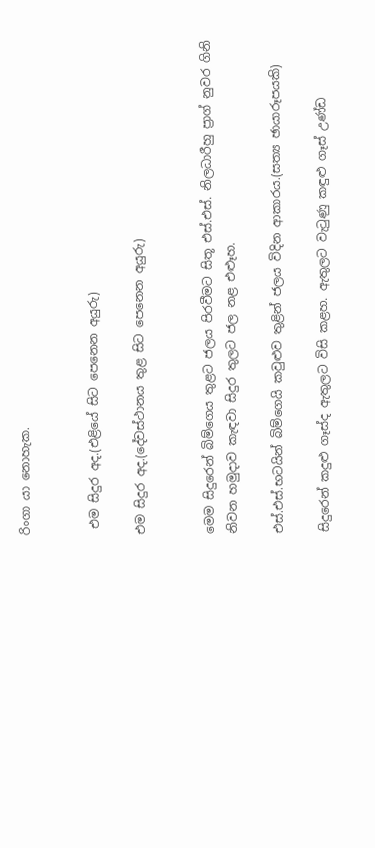රිංගා යා නොහැක.


 එම සිදුර අද.(එළියේ සිට පෙනෙන අයුරු)

එම සිදුර අද.(දේවස්ථානය තුළ සිට පෙනෙන අයුරු)


මෙම සිදුරෙන් බිම්ගෙය තුළට ජලය පිරවීමට සිතූ එස්.එස්. නිලධාරීහු ප්‍රාග් නුවර ගිනි නිවන හමුදාව කැඳවා සිදුර තුලට ජල නළ එළූහ.

එස්.එස්.භටයින් බිම්ගෙයි කවුළුව තුළින් ජලය විදින ආකාරය.(සත්‍ය ඡායාරූපයකි)

සිදුරෙන් කදුළු ගෑස්ද ඇතුලට විසි කළහ. ඇතුලට වැටුණු කඳුළු ගෑස් උණ්ඩ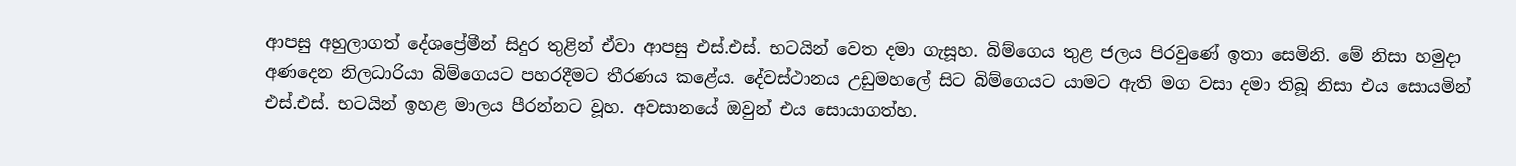ආපසු අහුලාගත් දේශප්‍රේමීන් සිදුර තුළින් ඒවා ආපසු එස්.එස්. භටයින් වෙත දමා ගැසූහ. බිම්ගෙය තුළ ජලය පිරවුණේ ඉතා සෙමිනි. මේ නිසා හමුදා අණදෙන නිලධාරියා බිම්ගෙයට පහරදීමට තීරණය කළේය. දේවස්ථානය උඩුමහලේ සිට බිම්ගෙයට යාමට ඇති මග වසා දමා තිබූ නිසා එය සොයමින් එස්.එස්. භටයින් ඉහළ මාලය පීරන්නට වූහ. අවසානයේ ඔවුන් එය සොයාගත්හ.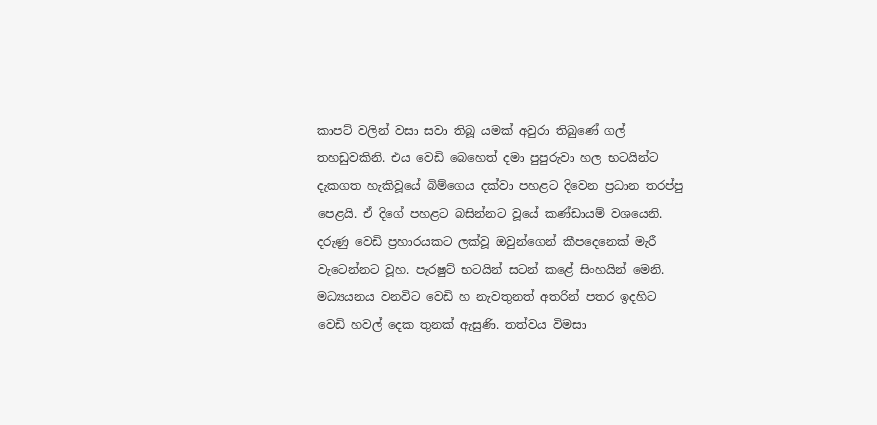කාපට් වලින් වසා සවා තිබූ යමක් අවුරා තිබුණේ ගල් තහඩුවකිනි. එය වෙඩි බෙහෙත් දමා පුපුරුවා හල භටයින්ට දැකගත හැකිවූයේ බිම්ගෙය දක්වා පහළට දිවෙන ප්‍රධාන තරප්පු පෙළයි. ඒ දිගේ පහළට බසින්නට වූයේ කණ්ඩායම් වශයෙනි. දරුණු වෙඩි ප්‍රහාරයකට ලක්වූ ඔවුන්ගෙන් කීපදෙනෙක් මැරී වැටෙන්නට වූහ. පැරෂුට් භටයින් සටන් කළේ සිංහයින් මෙනි. මධ්‍යයනය වනවිට වෙඩි හ නැවතුනත් අතරින් පතර ඉදහිට වෙඩි හවල් දෙක තුනක් ඇසුණි. තත්වය විමසා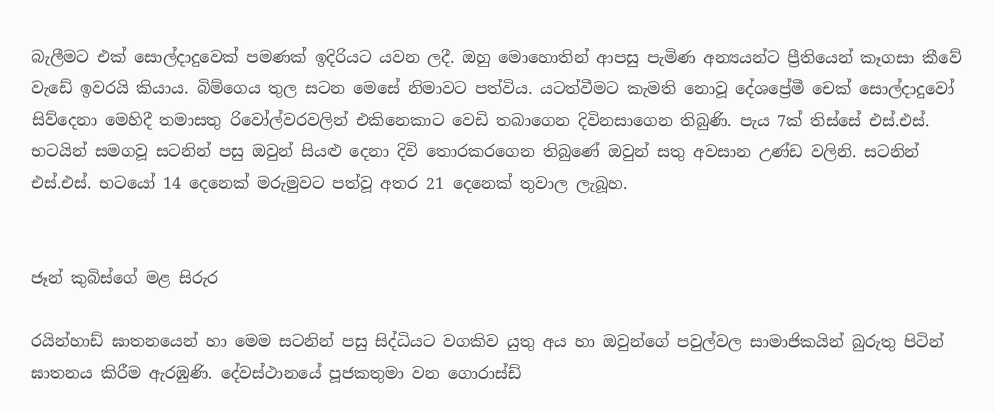බැලීමට එක් සොල්දාදුවෙක් පමණක් ඉදිරියට යවන ලදී. ඔහු මොහොතින් ආපසු පැමිණ අන්‍යයන්ට ප්‍රීතියෙන් කෑගසා කීවේ වැඩේ ඉවරයි කියාය. බිම්ගෙය තුල සටන මෙසේ නිමාවට පත්විය. යටත්වීමට කැමති නොවූ දේශප්‍රේමී චෙක් සොල්දාදුවෝ සිව්දෙනා මෙහිදී තමාසතු රිවෝල්වරවලින් එකිනෙකාට වෙඩි තබාගෙන දිවිනසාගෙන තිබුණි. පැය 7ක් තිස්සේ එස්.එස්. භටයින් සමගවූ සටනින් පසු ඔවුන් සියළු දෙනා දිවි තොරකරගෙන තිබුණේ ඔවුන් සතු අවසාන උණ්ඩ වලිනි. සටනින් එස්.එස්. භටයෝ 14 දෙනෙක් මරුමුවට පත්වූ අතර 21 දෙනෙක් තුවාල ලැබූහ.


ජෑන් කුබිස්ගේ මළ සිරුර

රයින්හාඩ් ඝාතනයෙන් හා මෙම සටනින් පසු සිද්ධියට වගකිව යුතු අය හා ඔවුන්ගේ පවුල්වල සාමාජිකයින් බුරුතු පිටින් ඝාතනය කිරීම ඇරඹුණි. දේවස්ථානයේ පූජකතුමා වන ගොරාස්ඩ්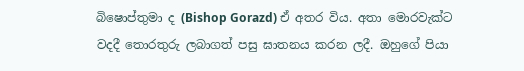බිෂොප්තුමා ද (Bishop Gorazd) ඒ අතර විය. අතා මොරවැක්ට වදදී තොරතුරු ලබාගත් පසු ඝාතනය කරන ලදී. ඔහුගේ පියා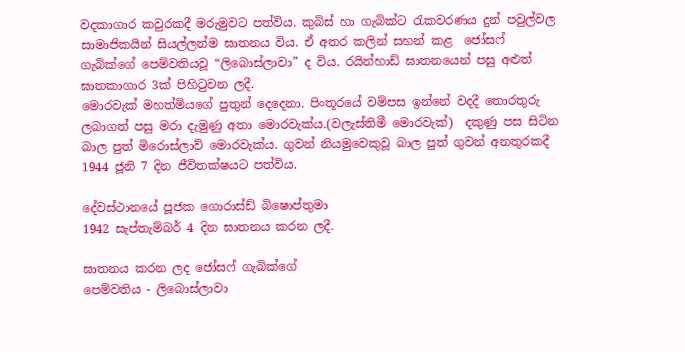වදකාගාර කවුරකදී මරුමුවට පත්විය. කුබිස් හා ගැබික්ට රැකවරණය දුන් පවුල්වල සාමාජිකයින් සියල්ලන්ම ඝාතනය විය. ඒ අතර කලින් සහන් කළ  ජෝසෆ් ගැබික්ගේ පෙම්වතියවූ “ලිබොස්ලාවා” ද විය. රයින්හාඩ් ඝාතනයෙන් පසු අළුත් ඝාතකාගාර 3ක් පිහිටුවන ලදී.
මොරවැක් මහත්මියගේ පුතුන් දෙදෙනා. පිංතූරයේ වම්පස ඉන්නේ වදදී තොරතුරු ලබාගත් පසු මරා දැමුණු අතා මොරවැක්ය.(වලැස්තිමී මොරවැක්)  දකුණු පස සිටින බාල පුත් මිරොස්ලාව් මොරවැක්ය. ගුවන් නියමුවෙකුවූ බාල පුත් ගුවන් අනතුරකදී 1944 ජූනි 7 දින ජීවිතක්ෂයට පත්විය.

දේවස්ථානයේ පූජක ගොරාස්ඩ් බිෂොප්තුමා
1942 සැප්තැම්බර් 4 දින ඝාතනය කරන ලදී.

ඝාතනය කරන ලද ජෝසෆ් ගැබික්ගේ
පෙම්වතිය - ලිබොස්ලාවා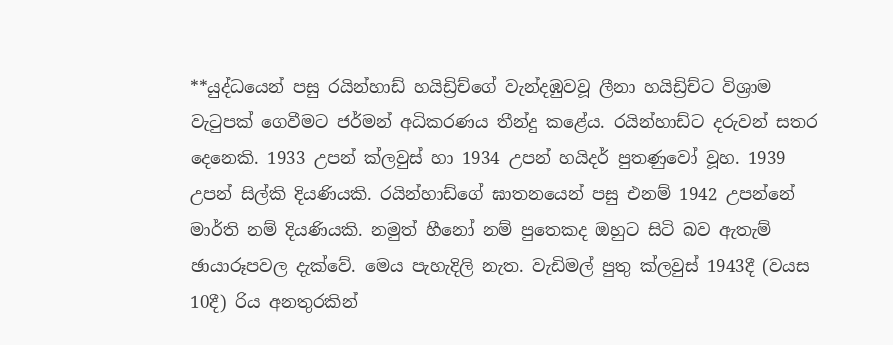**යුද්ධයෙන් පසු රයින්හාඩ් හයිඩ්‍රිච්ගේ වැන්දඹුවවූ ලීනා හයිඩ්‍රිච්ට විශ්‍රාම වැටුපක් ගෙවීමට ජර්මන් අධිකරණය තීන්දු කළේය. රයින්හාඩ්ට දරුවන් සතර දෙනෙකි. 1933 උපන් ක්ලවුස් හා 1934 උපන් හයිදර් පුතණුවෝ වූහ. 1939 උපන් සිල්කි දියණියකි. රයින්හාඩ්ගේ ඝාතනයෙන් පසු එනම් 1942 උපන්නේ මාර්ති නම් දියණියකි. නමුත් හීනෝ නම් පුතෙකද ඔහුට සිටි බව ඇතැම් ඡායාරූපවල දැක්වේ. මෙය පැහැදිලි නැත. වැඩිමල් පුතු ක්ලවුස් 1943දී (වයස 10දී) රිය අනතුරකින්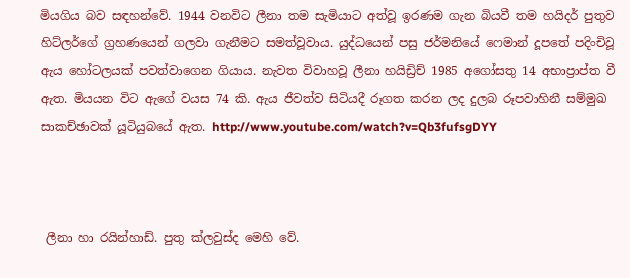මියගිය බව සඳහන්වේ. 1944 වනවිට ලීනා තම සැමියාට අත්වූ ඉරණම ගැන බියවී තම හයිදර් පුතුව හිට්ලර්ගේ ග්‍රහණයෙන් ගලවා ගැනීමට සමත්වූවාය. යුද්ධයෙන් පසු ජර්මනියේ ෆෙමාන් දූපතේ පදිංචිවූ ඇය හෝටලයක් පවත්වාගෙන ගියාය. නැවත විවාහවූ ලීනා හයිඩ්‍රිච් 1985 අගෝසතු 14 අභාප්‍රාප්ත වී ඇත. මියයන විට ඇගේ වයස 74 කි. ඇය ජීවත්ව සිටියදී රූගත කරන ලද දුලබ රූපවාහිනී සම්මුඛ සාකච්ඡාවක් යූටියුබයේ ඇත. http://www.youtube.com/watch?v=Qb3fufsgDYY



 ලීනා හා රයින්හාඩ්. පුතු ක්ලවුස්ද මෙහි වේ.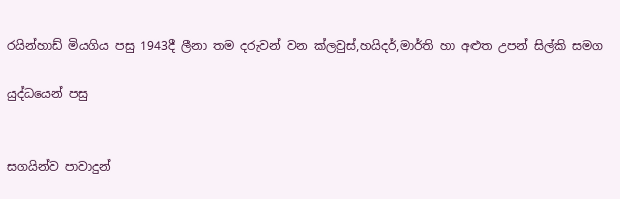රයින්හාඩ් මියගිය පසු 1943දී ලීනා තම දරුවන් වන ක්ලවුස්,හයිදර්,මාර්ති හා අළුත උපන් සිල්කි සමග

යුද්ධයෙන් පසු


සගයින්ව පාවාදුන්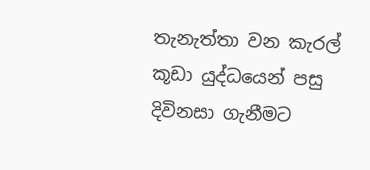තැනැත්තා වන කැරල් කූඩා යුද්ධයෙන් පසු දිවිනසා ගැනීමට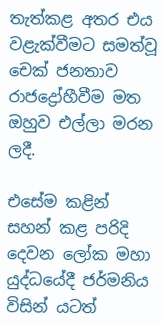තැත්කළ අතර එය වළැක්වීමට සමත්වූ චෙක් ජනතාව රාජද්‍රෝහීවීම මත ඔහුව එල්ලා මරන ලදී.

එසේම කළින් සහන් කළ පරිදි දෙවන ලෝක මහා යුද්ධයේදී ජර්මනිය විසින් යටත්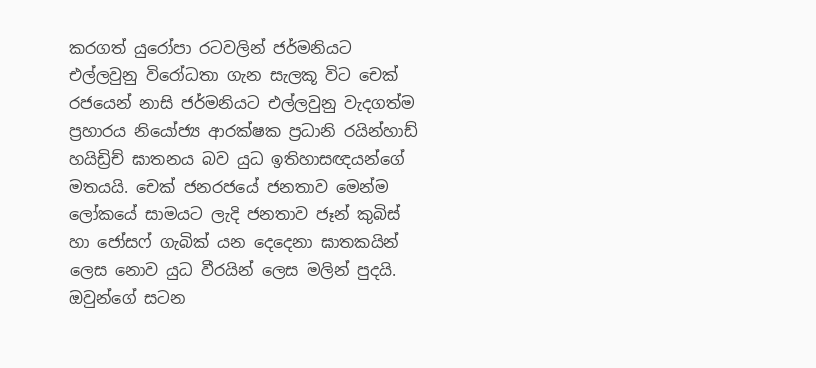කරගත් යුරෝපා රටවලින් ජර්මනියට එල්ලවුනු විරෝධතා ගැන සැලකූ විට චෙක් රජයෙන් නාසි ජර්මනියට එල්ලවුනු වැදගත්ම ප්‍රහාරය නියෝජ්‍ය ආරක්ෂක ප්‍රධානි රයින්හාඩ් හයිඩ්‍රිච් ඝාතනය බව යුධ ඉතිහාසඥයන්ගේ මතයයි. චෙක් ජනරජයේ ජනතාව මෙන්ම ලෝකයේ සාමයට ලැදි ජනතාව ජෑන් කුබිස් හා ජෝසෆ් ගැබික් යන දෙදෙනා ඝාතකයින් ලෙස නොව යුධ වීරයින් ලෙස මලින් පුදයි. ඔවුන්ගේ සටන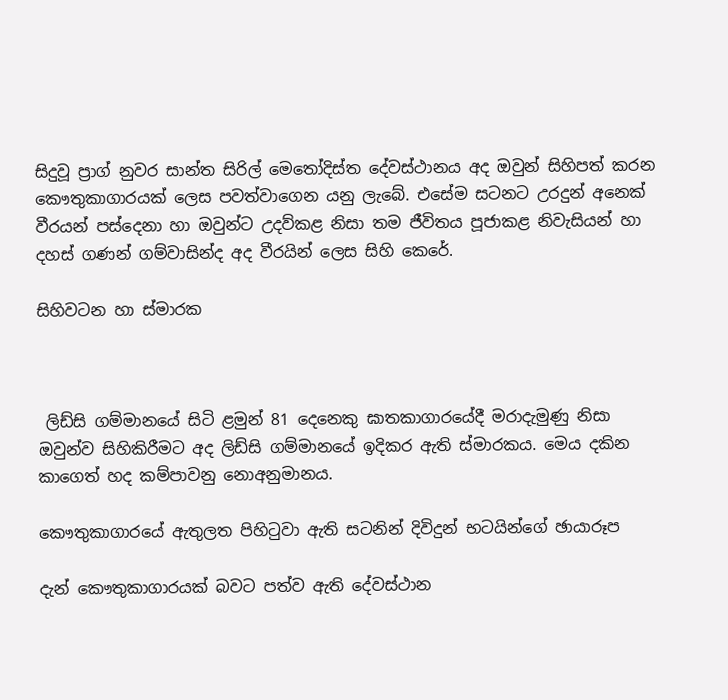සිදුවූ ප්‍රාග් නුවර සාන්ත සිරිල් මෙතෝදිස්ත දේවස්ථානය අද ඔවුන් සිහිපත් කරන කෞතුකාගාරයක් ලෙස පවත්වාගෙන යනු ලැබේ. එසේම සටනට උරදුන් අනෙක් වීරයන් පස්දෙනා හා ඔවුන්ට උදව්කළ නිසා තම ජීවිතය පූජාකළ නිවැසියන් හා දහස් ගණන් ගම්වාසින්ද අද වීරයින් ලෙස සිහි කෙරේ.

සිහිවටන හා ස්මාරක



 ලිඩ්සි ගම්මානයේ සිටි ළමුන් 81 දෙනෙකු ඝාතකාගාරයේදී මරාදැමුණු නිසා ඔවුන්ව සිහිකිරීමට අද ලිඩ්සි ගම්මානයේ ඉදිකර ඇති ස්මාරකය. මෙය දකින කාගෙත් හද කම්පාවනු නොඅනුමානය.

කෞතුකාගාරයේ ඇතුලත පිහිටුවා ඇති සටනින් දිවිදුන් භටයින්ගේ ඡායාරූප

දැන් කෞතුකාගාරයක් බවට පත්ව ඇති දේවස්ථාන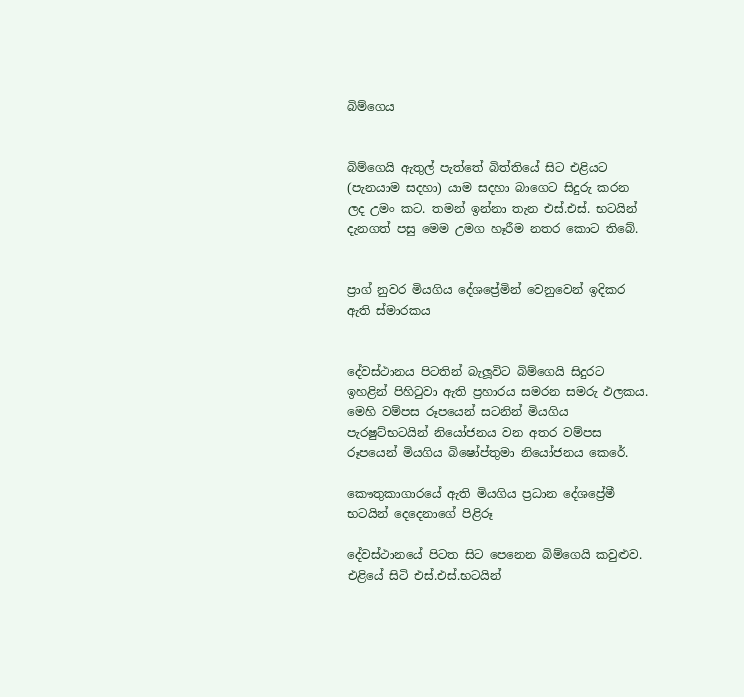බිම්ගෙය


බිම්ගෙයි ඇතුල් පැත්තේ බිත්තියේ සිට එළියට (පැනයාම සදහා) යාම සදහා බාගෙට සිදුරු කරන ලද උමං කට. තමන් ඉන්නා තැන එස්.එස්. භටයින් දැනගත් පසු මෙම උමග හෑරීම නතර කොට තිබේ.


ප්‍රාග් නුවර මියගිය දේශප්‍රේමින් වෙනුවෙන් ඉදිකර ඇති ස්මාරකය


දේවස්ථානය පිටතින් බැලූවිට බිම්ගෙයි සිදුරට ඉහළින් පිහිටුවා ඇති ප්‍රහාරය සමරන සමරු ඵලක‍ය. මෙහි වම්පස රූපයෙන් සටනින් මියගිය පැරෂුට්භටයින් නියෝජනය වන අතර වම්පස රූපයෙන් මියගිය බිෂෝප්තුමා නියෝජනය කෙරේ.

කෞතුකාගාරයේ ඇති මියගිය ප්‍රධාන දේශප්‍රේමී භටයින් දෙදෙනාගේ පිළිරූ

දේවස්ථානයේ පිටත සිට පෙනෙන බිම්ගෙයි කවුළුව. එළියේ සිටි එස්.එස්.භටයින්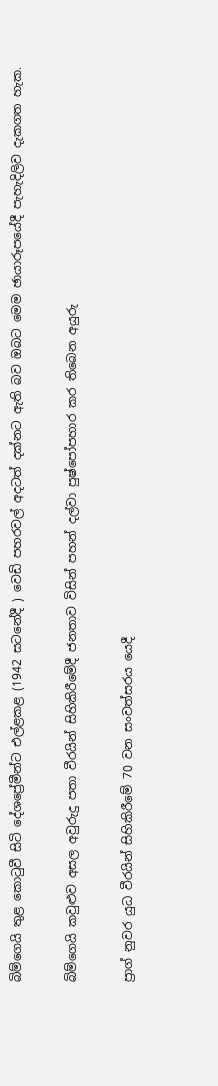බිම්ගෙයි තුළ කොටුවී සිටි දේශප්‍රේමීන්ට එල්ළකළ (1942 සටනේදී ) වෙඩි පහරවල් අදටත් දක්නට ඇති බව ඔබට මෙම ඡායාරූපයේදී පැහැදිලිව දැකගත හැක.

බිම්ගෙයි කවුළුව අසල අවුරුදු පතා වීරයින් සිහිකිරීමේදී ජනතාව විසින් පහන් දල්වා පුෂ්පෝපහාර කර තිබෙන අයුරු

ප්‍රාග් නුවර යුධ වීරයින් සිහිකිරීමේ 70 වන සංවත්සරය යෙදී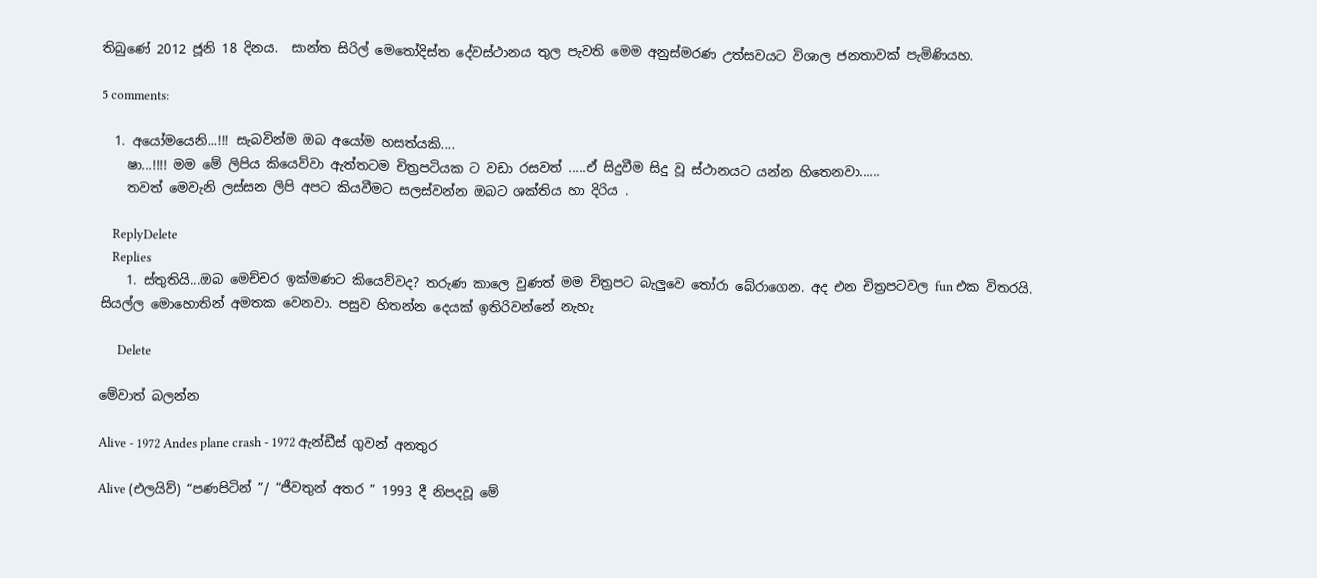තිබුණේ 2012 ජූනි 18 දිනය.  සාන්ත සිරිල් මෙතෝදිස්ත දේවස්ථානය තුල පැවති මෙම අනුස්මරණ උත්සවයට විශාල ජනතාවක් පැමිණියහ.

5 comments:

  1. අයෝමයෙනි...!!! සැබවින්ම ඔබ අයෝම හසත්යකි....
    ෂා...!!!! මම මේ ලිපිය කියෙව්වා ඇත්තටම චිත්‍රපටියක ට වඩා රසවත් .....ඒ සිදුවීම සිදු වූ ස්ථානයට යන්න හිතෙනවා......
    තවත් මෙවැනි ලස්සන ලිපි අපට කියවීමට සලස්වන්න ඔබට ශක්තිය හා දිරිය .

    ReplyDelete
    Replies
    1. ස්තුතියි...ඔබ මෙච්චර ඉක්මණට කියෙව්වද? තරුණ කාලෙ වුණත් මම චිත්‍රපට බැලුවෙ තෝරා බේරාගෙන. අද එන චිත්‍රපටවල fun එක විතරයි. සියල්ල මොහොතින් අමතක වෙනවා. පසුව හිතන්න දෙයක් ඉතිරිවන්නේ නැහැ

      Delete

මේවාත් බලන්න

Alive - 1972 Andes plane crash - 1972 ඇන්ඩීස් ගුවන් අනතුර

Alive (එලයිව්) “පණපිටින් ”/ “ජීවතුන් අතර ” 1993 දී නිපදවූ මේ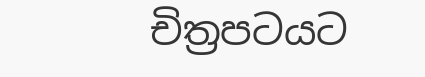චිත්‍රපටයට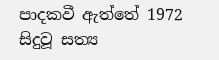පාදකවී ඇත්තේ 1972 සිදුවූ සත්‍ය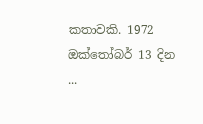කතාවකි. 1972 ඔක්තෝබර් 13 දින ...